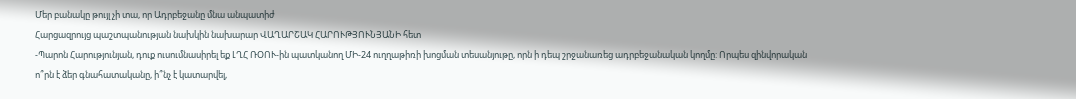Մեր բանակը թույլ չի տա, որ Ադրբեջանը մնա անպատիժ
Հարցազրույց պաշտպանության նախկին նախարար ՎԱՂԱՐՇԱԿ ՀԱՐՈՒԹՅՈՒՆՅԱՆԻ հետ
-Պարոն Հարությունյան, դուք ուսումնասիրել եք ԼՂՀ ՌՕՈՒ-ին պատկանող ՄԻ-24 ուղղաթիռի խոցման տեսանյութը, որն ի դեպ շրջանառեց ադրբեջանական կողմը: Որպես զինվորական ո՞րն է ձեր գնահատականը, ի՞նչ է կատարվել,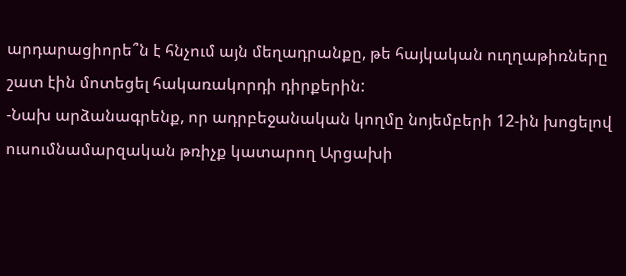արդարացիորե՞ն է հնչում այն մեղադրանքը, թե հայկական ուղղաթիռները շատ էին մոտեցել հակառակորդի դիրքերին:
-Նախ արձանագրենք, որ ադրբեջանական կողմը նոյեմբերի 12-ին խոցելով ուսումնամարզական թռիչք կատարող Արցախի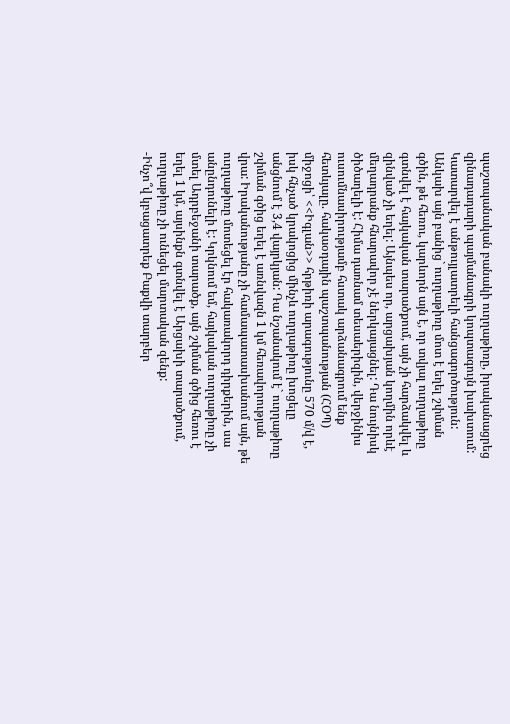պաշտպանական բանակի ուղղաթիռը, իրականացրեց զինադադարի պայմանագրի կոպտագույն խախտում: Կատարվել է անթույլատրելի հանցագործություն: Անկախ այն բանից` ուղղաթիռը մոտ է եղել շփման գծին, թե հեռու, կարևորն այն է, որ տվյալ ուղղաթիռը գտնվել է հայկական տարածքում, այն չի հարձակվել և զինված չի եղել: Այնպես որ, արցախյան կողմին որևէ մեղադրանք հնարավոր չէ ներկայացնել: Դա նույնիսկ ծիծաղելի է: Հիմա դառնամ տեսաերիզին, վերջինիս ուսումնասիրությամբ հստակ արձանագրում ենք հետևյալը. հակաօդային պաշտպանության (ՀՕՊ) միջոցի՝ <<Իգլան>> հրթիռի արագությունը 570 մ/վ է, իսկ հնչած կրակոցից մինչև ուղղաթիռը խոցելը անցնում է 3,4 վայրկյան: Դա նշանակում է` ուղղաթիռը շփման գծից եղել է առնվազն 1 կմ հեռավորության վրա: Իրականությանը չի համապատասխանում այն, թե ուղղաթիռը մոտեցել էր հակառակորդ դիրքերին, սա անընդունելի է: Կրկնում եմ, հայկական ուղղաթիռը չի մտել Ադրբեջանի տարածք, այն շփման գծից հեռու է եղել 1 կմ, այսինքն գտնվել է Արցախի տարածքում, ուղղաթիռը չի ունեցել մարտական զենք:
-Ինչո՞վ կբացատրեք Բաքվի տարբեր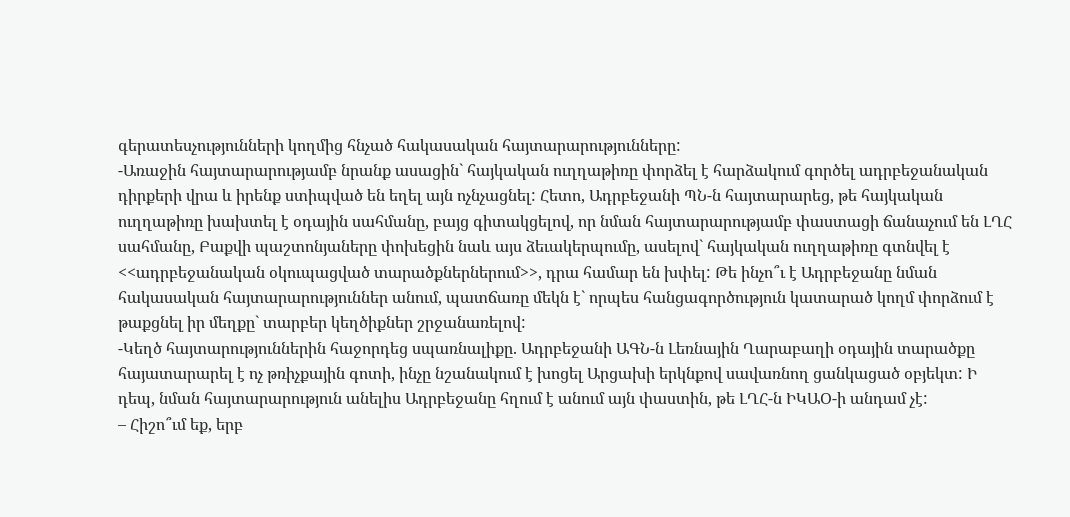գերատեսչությունների կողմից հնչած հակասական հայտարարությունները:
-Առաջին հայտարարությամբ նրանք ասացին` հայկական ուղղաթիռը փորձել է հարձակում գործել ադրբեջանական դիրքերի վրա և իրենք ստիպված են եղել այն ոչնչացնել: Հետո, Ադրբեջանի ՊՆ-ն հայտարարեց, թե հայկական ուղղաթիռը խախտել է օդային սահմանը, բայց գիտակցելով, որ նման հայտարարությամբ փաստացի ճանաչում են ԼՂՀ սահմանը, Բաքվի պաշտոնյաները փոխեցին նաև այս ձեւակերպումը, ասելով` հայկական ուղղաթիռը գտնվել է <<ադրբեջանական օկուպացված տարածքներներում>>, դրա համար են խփել: Թե ինչո՞ւ է Ադրբեջանը նման հակասական հայտարարություններ անում, պատճառը մեկն է` որպես հանցագործություն կատարած կողմ փորձում է թաքցնել իր մեղքը` տարբեր կեղծիքներ շրջանառելով:
-Կեղծ հայտարություններին հաջորդեց սպառնալիքը. Ադրբեջանի ԱԳՆ-ն Լեռնային Ղարաբաղի օդային տարածքը հայատարարել է ոչ թռիչքային գոտի, ինչը նշանակում է խոցել Արցախի երկնքով սավառնող ցանկացած օբյեկտ: Ի դեպ, նման հայտարարություն անելիս Ադրբեջանը հղում է անում այն փաստին, թե ԼՂՀ-ն ԻԿԱՕ-ի անդամ չէ:
– Հիշո՞ւմ եք, երբ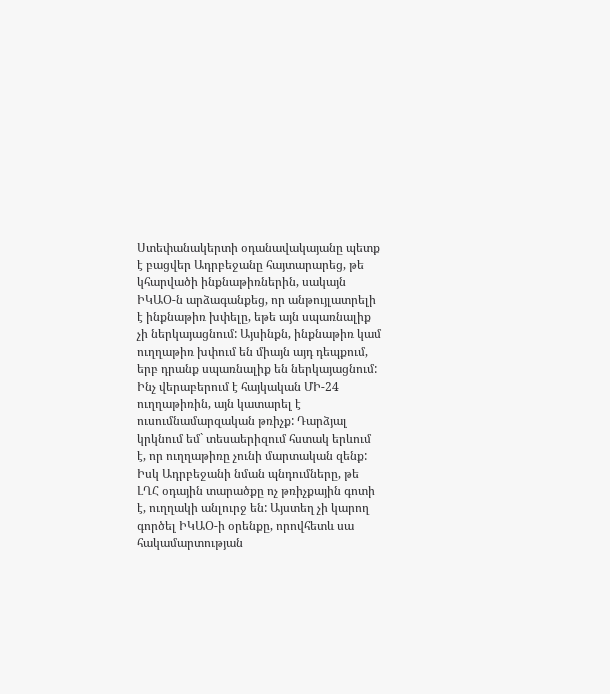Ստեփանակերտի օդանավակայանը պետք է բացվեր Ադրբեջանը հայտարարեց, թե կհարվածի ինքնաթիռներին, սակայն ԻԿԱՕ-ն արձագանքեց, որ անթույլատրելի է ինքնաթիռ խփելը, եթե այն սպառնալիք չի ներկայացնում: Այսինքն, ինքնաթիռ կամ ուղղաթիռ խփում են միայն այդ դեպքում, երբ դրանք սպառնալիք են ներկայացնում: Ինչ վերաբերում է հայկական ՄԻ-24 ուղղաթիռին, այն կատարել է ուսումնամարզական թռիչք: Դարձյալ կրկնում եմ` տեսաերիզում հստակ երևում է, որ ուղղաթիռը չունի մարտական զենք: Իսկ Ադրբեջանի նման պնդումները, թե ԼՂՀ օդային տարածքը ոչ թռիչքային գոտի է, ուղղակի անլուրջ են: Այստեղ չի կարող գործել ԻԿԱՕ-ի օրենքը, որովհետև սա հակամարտության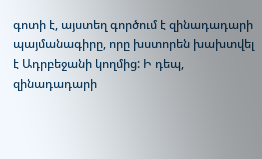գոտի է, այստեղ գործում է զինադադարի պայմանագիրը, որը խստորեն խախտվել է Ադրբեջանի կողմից: Ի դեպ, զինադադարի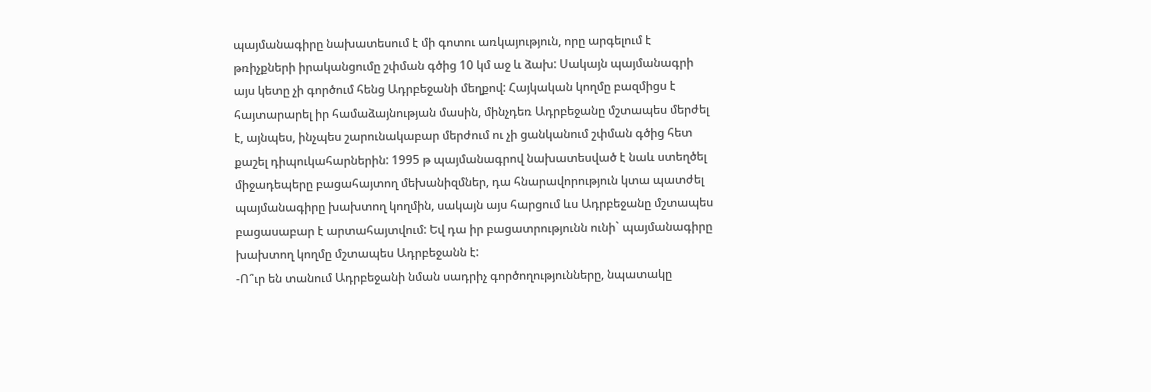պայմանագիրը նախատեսում է մի գոտու առկայություն, որը արգելում է թռիչքների իրականցումը շփման գծից 10 կմ աջ և ձախ: Սակայն պայմանագրի այս կետը չի գործում հենց Ադրբեջանի մեղքով: Հայկական կողմը բազմիցս է հայտարարել իր համաձայնության մասին, մինչդեռ Ադրբեջանը մշտապես մերժել է, այնպես, ինչպես շարունակաբար մերժում ու չի ցանկանում շփման գծից հետ քաշել դիպուկահարներին: 1995 թ պայմանագրով նախատեսված է նաև ստեղծել միջադեպերը բացահայտող մեխանիզմներ, դա հնարավորություն կտա պատժել պայմանագիրը խախտող կողմին, սակայն այս հարցում ևս Ադրբեջանը մշտապես բացասաբար է արտահայտվում: Եվ դա իր բացատրությունն ունի` պայմանագիրը խախտող կողմը մշտապես Ադրբեջանն է:
-Ո՞ւր են տանում Ադրբեջանի նման սադրիչ գործողությունները, նպատակը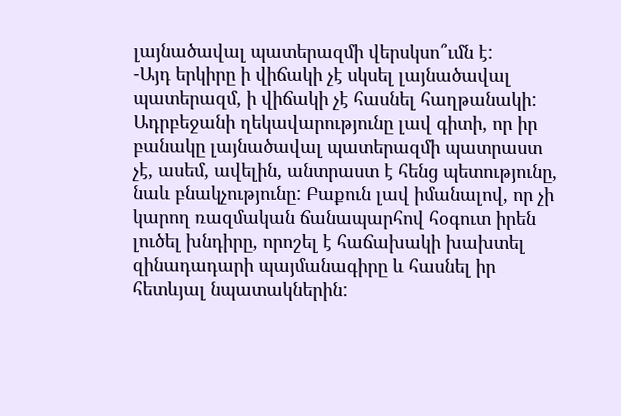լայնածավալ պատերազմի վերսկսո՞ւմն է:
-Այդ երկիրը ի վիճակի չէ սկսել լայնածավալ պատերազմ, ի վիճակի չէ հասնել հաղթանակի: Ադրբեջանի ղեկավարությունը լավ գիտի, որ իր բանակը լայնածավալ պատերազմի պատրաստ չէ, ասեմ, ավելին, անտրաստ է հենց պետությունը, նաև բնակչությունը: Բաքուն լավ իմանալով, որ չի կարող ռազմական ճանապարհով հօգուտ իրեն լուծել խնդիրը, որոշել է հաճախակի խախտել զինադադարի պայմանագիրը և հասնել իր հետևյալ նպատակներին: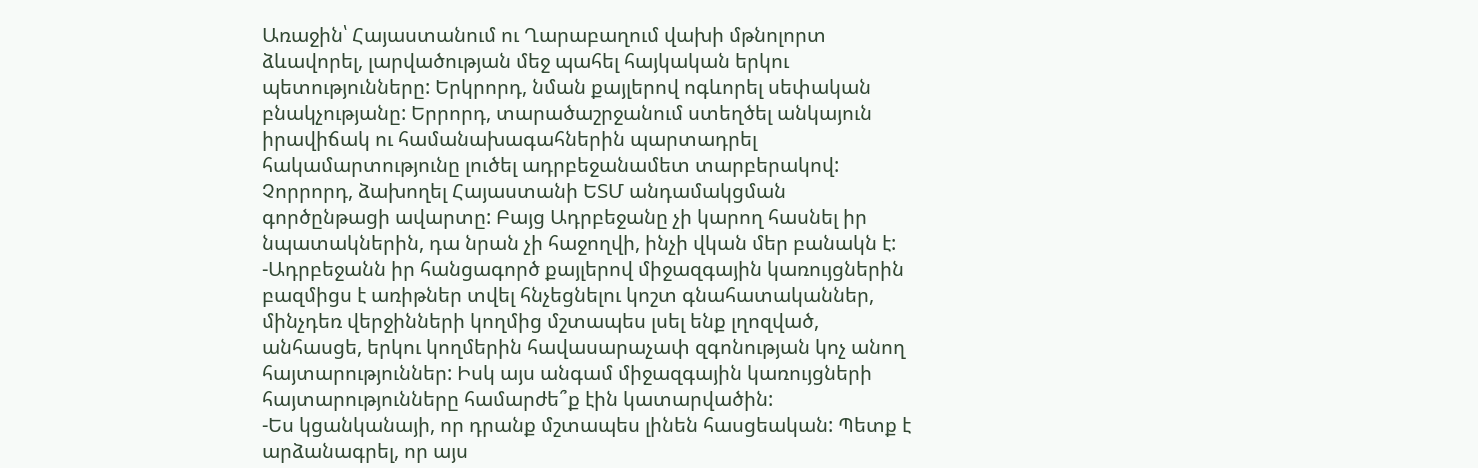Առաջին՝ Հայաստանում ու Ղարաբաղում վախի մթնոլորտ ձևավորել, լարվածության մեջ պահել հայկական երկու պետությունները: Երկրորդ, նման քայլերով ոգևորել սեփական բնակչությանը: Երրորդ, տարածաշրջանում ստեղծել անկայուն իրավիճակ ու համանախագահներին պարտադրել հակամարտությունը լուծել ադրբեջանամետ տարբերակով: Չորրորդ, ձախողել Հայաստանի ԵՏՄ անդամակցման գործընթացի ավարտը: Բայց Ադրբեջանը չի կարող հասնել իր նպատակներին, դա նրան չի հաջողվի, ինչի վկան մեր բանակն է:
-Ադրբեջանն իր հանցագործ քայլերով միջազգային կառույցներին բազմիցս է առիթներ տվել հնչեցնելու կոշտ գնահատականներ, մինչդեռ վերջինների կողմից մշտապես լսել ենք լղոզված, անհասցե, երկու կողմերին հավասարաչափ զգոնության կոչ անող հայտարություններ: Իսկ այս անգամ միջազգային կառույցների հայտարությունները համարժե՞ք էին կատարվածին:
-Ես կցանկանայի, որ դրանք մշտապես լինեն հասցեական: Պետք է արձանագրել, որ այս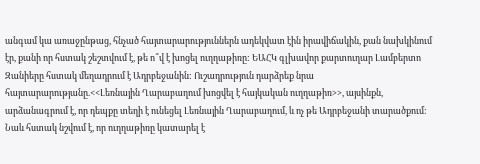անգամ կա առաջընթաց, հնչած հայտարարություններն ադեկվատ էին իրավիճակին, քան նախկինում էր, քանի որ հստակ շեշտվում է, թե ո՞վ է խոցել ուղղաթիռը: ԵԱՀԿ գլխավոր քարտուղար Լամբերտո Զանիերը հստակ մեղադրում է Ադրբեջանին: Ուշադրություն դարձրեք նրա հայտարարությանը.<<Լեռնային Ղարաբաղում խոցվել է հայկական ուղղաթիռ>>, այսինքն, արձանագրում է, որ դեպքը տեղի է ունեցել Լեռնային Ղարաբաղում, և ոչ թե Ադրբեջանի տարածքում: Նաև հստակ նշվում է, որ ուղղաթիռը կատարել է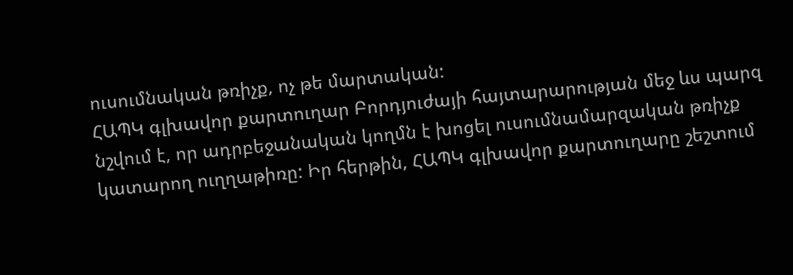ուսումնական թռիչք, ոչ թե մարտական:
ՀԱՊԿ գլխավոր քարտուղար Բորդյուժայի հայտարարության մեջ ևս պարզ նշվում է, որ ադրբեջանական կողմն է խոցել ուսումնամարզական թռիչք կատարող ուղղաթիռը: Իր հերթին, ՀԱՊԿ գլխավոր քարտուղարը շեշտում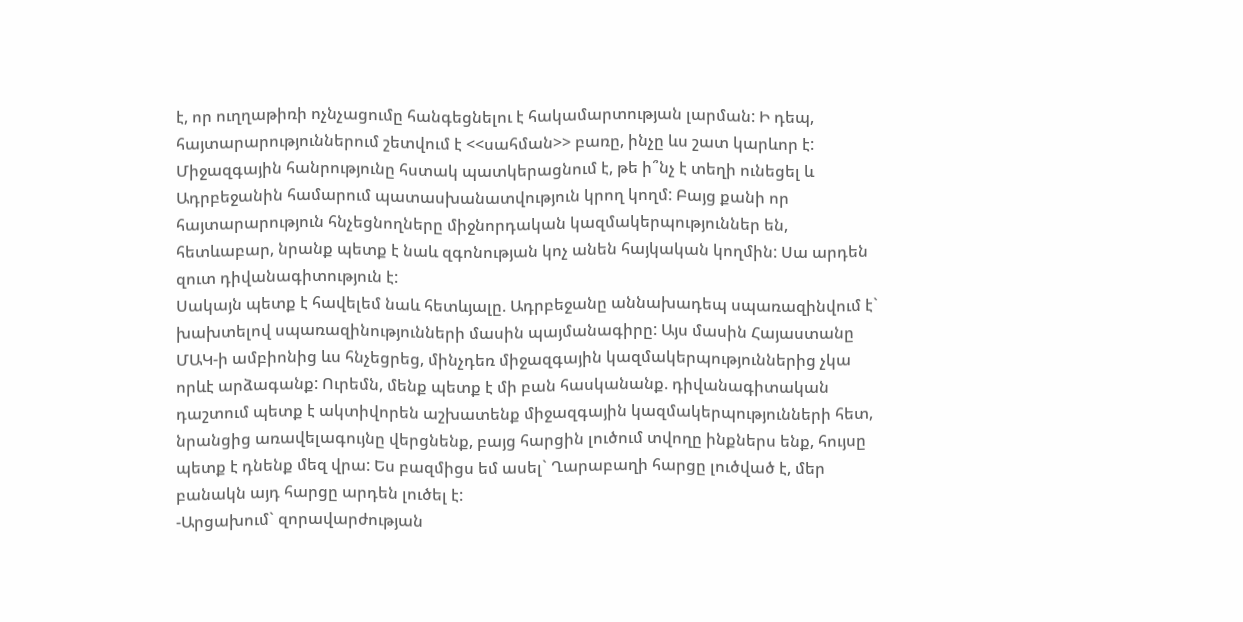է, որ ուղղաթիռի ոչնչացումը հանգեցնելու է հակամարտության լարման: Ի դեպ, հայտարարություններում շետվում է <<սահման>> բառը, ինչը ևս շատ կարևոր է: Միջազգային հանրությունը հստակ պատկերացնում է, թե ի՞նչ է տեղի ունեցել և Ադրբեջանին համարում պատասխանատվություն կրող կողմ: Բայց քանի որ հայտարարություն հնչեցնողները միջնորդական կազմակերպություններ են, հետևաբար, նրանք պետք է նաև զգոնության կոչ անեն հայկական կողմին: Սա արդեն զուտ դիվանագիտություն է:
Սակայն պետք է հավելեմ նաև հետևյալը. Ադրբեջանը աննախադեպ սպառազինվում է` խախտելով սպառազինությունների մասին պայմանագիրը: Այս մասին Հայաստանը ՄԱԿ-ի ամբիոնից ևս հնչեցրեց, մինչդեռ միջազգային կազմակերպություններից չկա որևէ արձագանք: Ուրեմն, մենք պետք է մի բան հասկանանք. դիվանագիտական դաշտում պետք է ակտիվորեն աշխատենք միջազգային կազմակերպությունների հետ, նրանցից առավելագույնը վերցնենք, բայց հարցին լուծում տվողը ինքներս ենք, հույսը պետք է դնենք մեզ վրա: Ես բազմիցս եմ ասել` Ղարաբաղի հարցը լուծված է, մեր բանակն այդ հարցը արդեն լուծել է:
-Արցախում` զորավարժության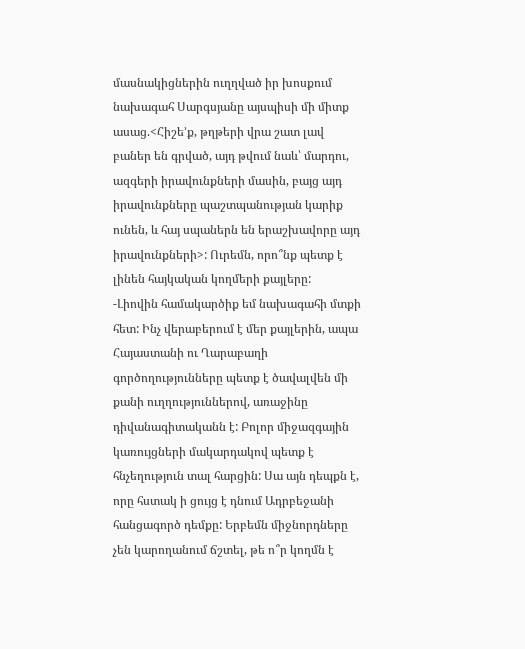մասնակիցներին ուղղված իր խոսքում նախագահ Սարգսյանը այսպիսի մի միտք ասաց.<Հիշե’ք, թղթերի վրա շատ լավ բաներ են գրված, այդ թվում նաև՝ մարդու, ազգերի իրավունքների մասին, բայց այդ իրավունքները պաշտպանության կարիք ունեն, և հայ սպաներն են երաշխավորը այդ իրավունքների>: Ուրեմն, որո՞նք պետք է լինեն հայկական կողմերի քայլերը:
-Լիովին համակարծիք եմ նախագահի մտքի հետ: Ինչ վերաբերում է մեր քայլերին, ապա Հայաստանի ու Ղարաբաղի գործողությունները պետք է ծավալվեն մի քանի ուղղություններով, առաջինը դիվանագիտականն է: Բոլոր միջազգային կառույցների մակարդակով պետք է հնչեղություն տալ հարցին: Սա այն դեպքն է, որը հստակ ի ցույց է դնում Ադրբեջանի հանցագործ դեմքը: Երբեմն միջնորդները չեն կարողանում ճշտել, թե ո՞ր կողմն է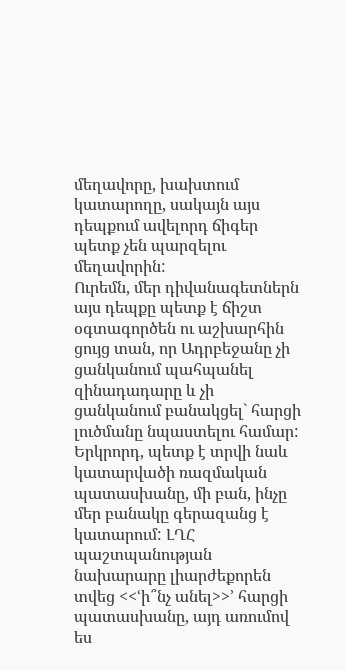մեղավորը, խախտում կատարողը, սակայն այս դեպքում ավելորդ ճիգեր պետք չեն պարզելու մեղավորին:
Ուրեմն, մեր դիվանագետներն այս դեպքը պետք է ճիշտ օգտագործեն ու աշխարհին ցույց տան, որ Ադրբեջանը չի ցանկանում պահպանել զինադադարը և չի ցանկանում բանակցել` հարցի լուծմանը նպաստելու համար: Երկրորդ, պետք է տրվի նաև կատարվածի ռազմական պատասխանը, մի բան, ինչը մեր բանակը գերազանց է կատարում: ԼՂՀ պաշտպանության նախարարը լիարժեքորեն տվեց <<ՙի՞նչ անել>>՚ հարցի պատասխանը, այդ առումով ես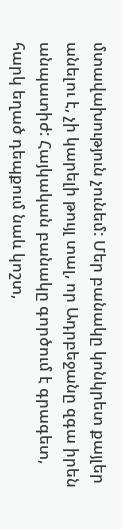մտավախություն չունեմ: Մեր բանակը կոնկրետ քայլեր անելու է, չի կարելի թույլ տալ, որ Ադրբեջանը զգա իրեն անպատիժ: Հայկական բանակը գործում է գրագետ, հարկ եղած դեպքում նաև կոշտ,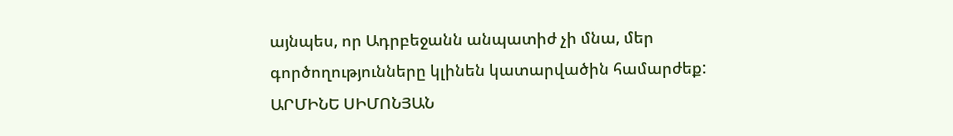այնպես, որ Ադրբեջանն անպատիժ չի մնա, մեր գործողությունները կլինեն կատարվածին համարժեք:
ԱՐՄԻՆԵ ՍԻՄՈՆՅԱՆ